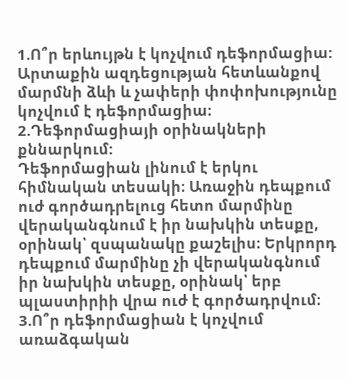1.Ո՞ր երևույթն է կոչվում դեֆորմացիա:
Արտաքին ազդեցության հետևանքով մարմնի ձևի և չափերի փոփոխությունը կոչվում է դեֆորմացիա։
2.Դեֆորմացիայի օրինակների քննարկում:
Դեֆորմացիան լինում է երկու հիմնական տեսակի։ Առաջին դեպքում ուժ գործադրելուց հետո մարմինը վերականգնում է իր նախկին տեսքը, օրինակ՝ զսպանակը քաշելիս։ Երկրորդ դեպքում մարմինը չի վերականգնում իր նախկին տեսքը, օրինակ՝ երբ պլաստիրիի վրա ուժ է գործադրվում։
3.Ո՞ր դեֆորմացիան է կոչվում առաձգական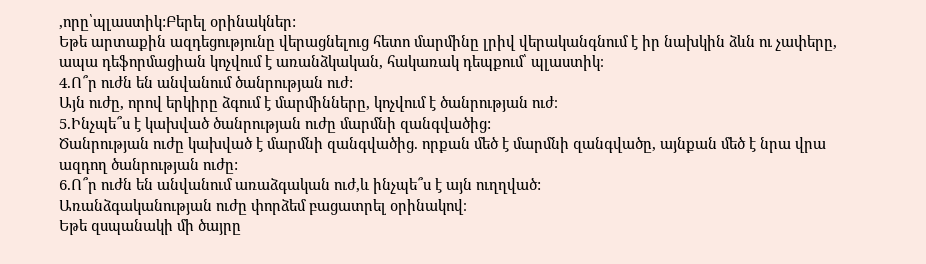,որը՝պլաստիկ:Բերել օրինակներ:
Եթե արտաքին ազդեցությունը վերացնելուց հետո մարմինը լրիվ վերականգնում է իր նախկին ձևն ու չափերը, ապա դեֆորմացիան կոչվում է առանձկական, հակառակ դեպքում՝ պլաստիկ։
4.Ո՞ր ուժն են անվանում ծանրության ուժ:
Այն ուժը, որով երկիրը ձգում է մարմինները, կոչվում է ծանրության ուժ։
5.Ինչպե՞ս է կախված ծանրության ուժը մարմնի զանգվածից:
Ծանրության ուժը կախված է մարմնի զանգվածից. որքան մեծ է մարմնի զանգվածը, այնքան մեծ է նրա վրա ազդող ծանրության ուժը:
6.Ո՞ր ուժն են անվանում առաձգական ուժ,և ինչպե՞ս է այն ուղղված:
Առանձգականության ուժը փորձեմ բացատրել օրինակով։
Եթե զսպանակի մի ծայրը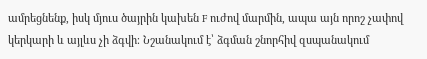ամրեցնենք, իսկ մյուս ծայրին կախեն F ուժով մարմին, ապա այն որոշ չափով կերկարի և այլևս չի ձգվի։ Նշանակում է՝ ձգման շնորհիվ զսպանակում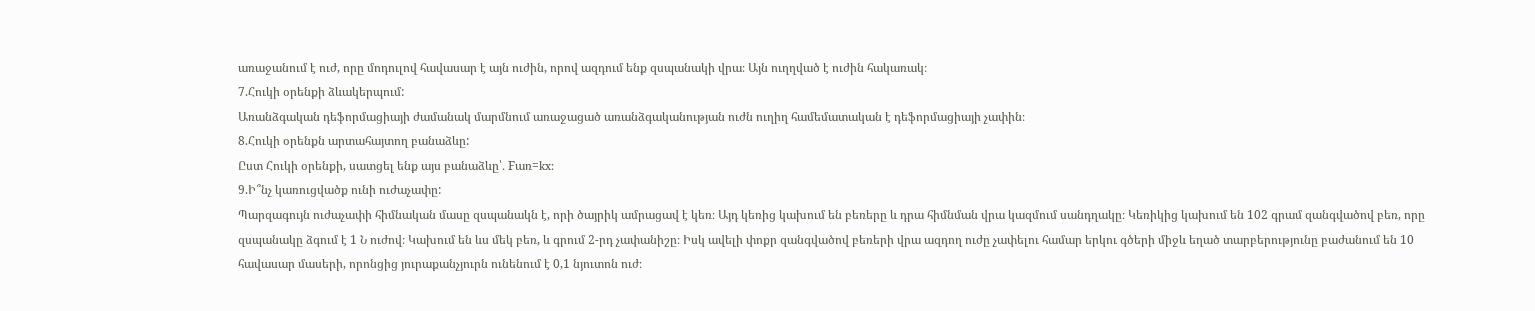առաջանում է ուժ, որը մոդուլով հավասար է այն ուժին, որով ազդում ենք զսպանակի վրա։ Այն ուղղված է ուժին հակառակ։
7.Հուկի օրենքի ձևակերպում:
Առանձգական դեֆորմացիայի ժամանակ մարմնում առաջացած առանձգականության ուժն ուղիղ համեմատական է դեֆորմացիայի չափին։
8.Հուկի օրենքն արտահայտող բանաձևը:
Ըստ Հուկի օրենքի, սատցել ենք այս բանաձևը՝․ Fառ=kx:
9.Ի՞նչ կառուցվածք ունի ուժաչափը:
Պարզագույն ուժաչափի հիմնական մասը զսպանակն է, որի ծայրիկ ամրացավ է կեռ։ Այդ կեռից կախում են բեռերը և դրա հիմնման վրա կազմում սանդղակը։ Կեռիկից կախում են 102 գրամ զանգվածով բեռ, որը զսպանակը ձգում է 1 Ն ուժով։ Կախում են ևս մեկ բեռ, և գրում 2-րդ չափանիշը։ Իսկ ավելի փոքր զանգվածով բեռերի վրա ազդող ուժը չափելու համար երկու գծերի միջև եղած տարբերությունը բաժանում են 10 հավասար մասերի, որոնցից յուրաքանչյուրն ունենում է 0,1 նյուտոն ուժ։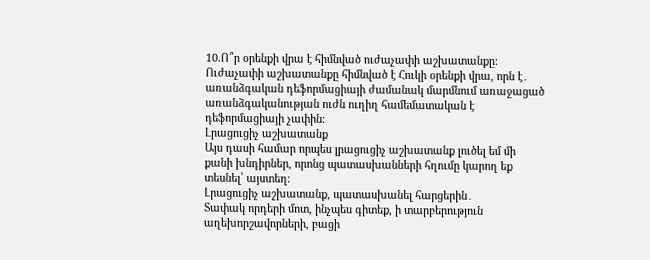10.Ո՞ր օրենքի վրա է հիմնված ուժաչափի աշխատանքը:
Ուժաչափի աշխատանքը հիմնված է Հուկի օրենքի վրա, որն է․ առանձգական դեֆորմացիայի ժամանակ մարմնում առաջացած առանձգականության ուժն ուղիղ համեմատական է դեֆորմացիայի չափին։
Լրացուցիչ աշխատանք
Այս դասի համար որպես լրացուցիչ աշխատանք լուծել եմ մի քանի խնդիրներ, որոնց պատասխանների հղումը կարող եք տեսնել՝ այստեղ։
Լրացուցիչ աշխատանք, պատասխանել հարցերին․
Տափակ որդերի մոտ, ինչպես գիտեք, ի տարբերություն աղեխորշավորների, բացի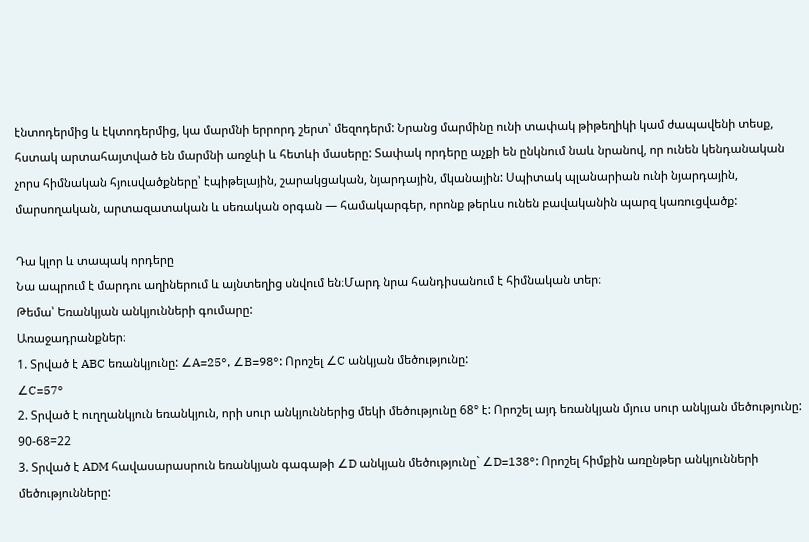էնտոդերմից և էկտոդերմից, կա մարմնի երրորդ շերտ՝ մեզոդերմ: Նրանց մարմինը ունի տափակ թիթեղիկի կամ ժապավենի տեսք, հստակ արտահայտված են մարմնի առջևի և հետևի մասերը: Տափակ որդերը աչքի են ընկնում նաև նրանով, որ ունեն կենդանական չորս հիմնական հյուսվածքները՝ էպիթելային, շարակցական, նյարդային, մկանային: Սպիտակ պլանարիան ունի նյարդային, մարսողական, արտազատական և սեռական օրգան — համակարգեր, որոնք թերևս ունեն բավականին պարզ կառուցվածք:

Դա կլոր և տապակ որդերը
Նա ապրում է մարդու աղիներում և այնտեղից սնվում են։Մարդ նրա հանդիսանում է հիմնական տեր։
Թեմա՝ Եռանկյան անկյունների գումարը:
Առաջադրանքներ։
1. Տրված է ABC եռանկյունը: ∠A=25°, ∠B=98°: Որոշել ∠C անկյան մեծությունը:
∠C=57°
2. Տրված է ուղղանկյուն եռանկյուն, որի սուր անկյուններից մեկի մեծությունը 68° է: Որոշել այդ եռանկյան մյուս սուր անկյան մեծությունը:
90-68=22
3. Տրված է ADM հավասարասրուն եռանկյան գագաթի ∠D անկյան մեծությունը` ∠D=138°: Որոշել հիմքին առընթեր անկյունների մեծությունները: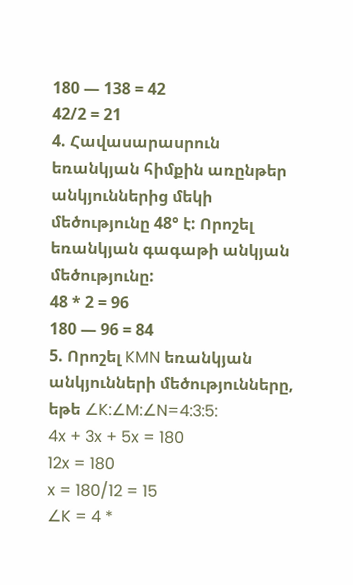180 — 138 = 42
42/2 = 21
4. Հավասարասրուն եռանկյան հիմքին առընթեր անկյուններից մեկի մեծությունը 48° է: Որոշել եռանկյան գագաթի անկյան մեծությունը:
48 * 2 = 96
180 — 96 = 84
5. Որոշել KMN եռանկյան անկյունների մեծությունները, եթե ∠K:∠M:∠N=4:3:5:
4x + 3x + 5x = 180
12x = 180
x = 180/12 = 15
∠K = 4 *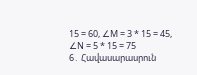15 = 60, ∠M = 3 * 15 = 45, ∠N = 5 * 15 = 75
6․ Հավասարասրուն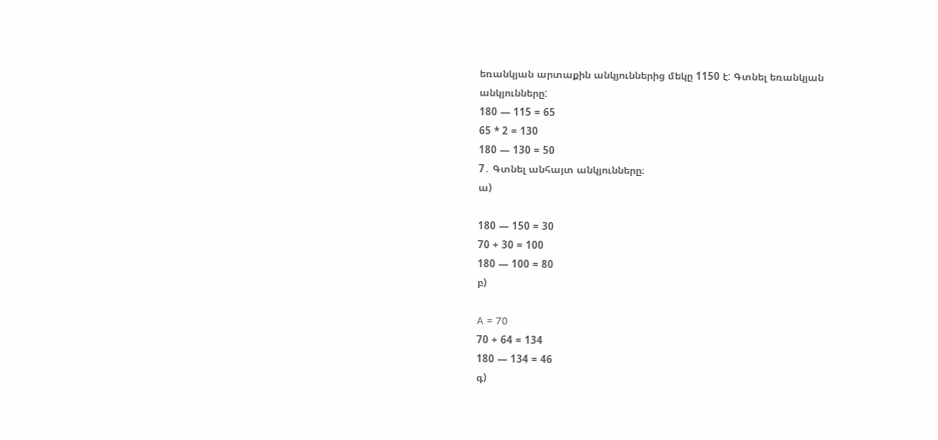եռանկյան արտաքին անկյուններից մեկը 1150 է: Գտնել եռանկյան անկյունները:
180 — 115 = 65
65 * 2 = 130
180 — 130 = 50
7․ Գտնել անհայտ անկյունները։
ա)

180 — 150 = 30
70 + 30 = 100
180 — 100 = 80
բ)

A = 70
70 + 64 = 134
180 — 134 = 46
գ)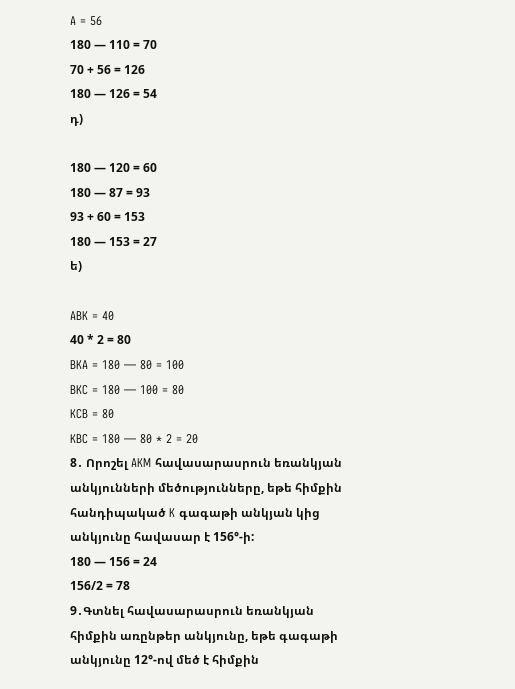A = 56
180 — 110 = 70
70 + 56 = 126
180 — 126 = 54
դ)

180 — 120 = 60
180 — 87 = 93
93 + 60 = 153
180 — 153 = 27
ե)

ABK = 40
40 * 2 = 80
BKA = 180 — 80 = 100
BKC = 180 — 100 = 80
KCB = 80
KBC = 180 — 80 * 2 = 20
8․ Որոշել AKM հավասարասրուն եռանկյան անկյունների մեծությունները, եթե հիմքին հանդիպակած K գագաթի անկյան կից անկյունը հավասար է 156°-ի:
180 — 156 = 24
156/2 = 78
9․Գտնել հավասարասրուն եռանկյան հիմքին առընթեր անկյունը, եթե գագաթի անկյունը 12°-ով մեծ է հիմքին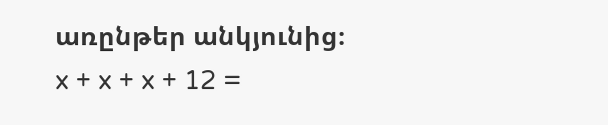առընթեր անկյունից։
x + x + x + 12 =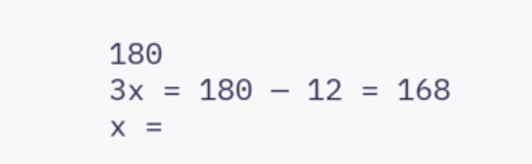180
3x = 180 — 12 = 168
x =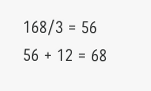168/3 = 56
56 + 12 = 68